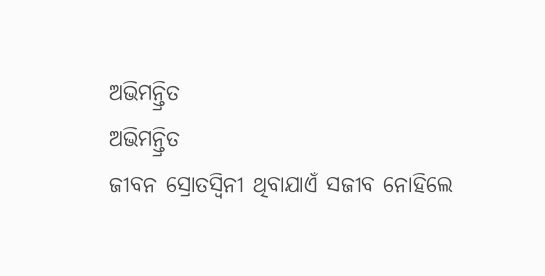ଅଭିମନ୍ତ୍ରିତ
ଅଭିମନ୍ତ୍ରିତ
ଜୀବନ ସ୍ରୋତସ୍ୱିନୀ ଥିବାଯାଏଁ ସଜୀବ ନୋହିଲେ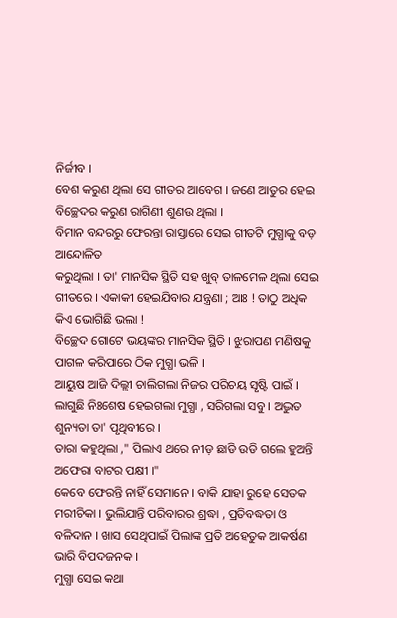ନିର୍ଜୀବ ।
ବେଶ କରୁଣ ଥିଲା ସେ ଗୀତର ଆବେଗ । ଜଣେ ଆତୁର ହେଇ ବିଚ୍ଛେଦର କରୁଣ ରାଗିଣୀ ଶୁଣଉ ଥିଲା ।
ବିମାନ ବନ୍ଦରରୁ ଫେରନ୍ତା ରାସ୍ତାରେ ସେଇ ଗୀତଟି ମୁଗ୍ଧାକୁ ବଡ଼ ଆନ୍ଦୋଳିତ
କରୁଥିଲା । ତା' ମାନସିକ ସ୍ଥିତି ସହ ଖୁବ୍ ତାଳମେଳ ଥିଲା ସେଇ ଗୀତରେ । ଏକାକୀ ହେଇଯିବାର ଯନ୍ତ୍ରଣା ; ଆଃ ! ତାଠୁ ଅଧିକ କିଏ ଭୋଗିଛି ଭଲା !
ବିଚ୍ଛେଦ ଗୋଟେ ଭୟଙ୍କର ମାନସିକ ସ୍ଥିତି । ଝୁରାପଣ ମଣିଷକୁ ପାଗଳ କରିପାରେ ଠିକ ମୁଗ୍ଧା ଭଳି ।
ଆୟୁଷ ଆଜି ଦିଲ୍ଲୀ ଚାଲିଗଲା ନିଜର ପରିଚୟ ସୃଷ୍ଟି ପାଇଁ । ଲାଗୁଛି ନିଃଶେଷ ହେଇଗଲା ମୁଗ୍ଧା , ସରିଗଲା ସବୁ । ଅଦ୍ଭୁତ ଶୁନ୍ୟତା ତା' ପୃଥିବୀରେ ।
ତାରା କହୁଥିଲା ," ପିଲାଏ ଥରେ ନୀଡ଼ ଛାଡି ଉଡି ଗଲେ ହୁଅନ୍ତି ଅଫେରା ବାଟର ପକ୍ଷୀ ।"
କେବେ ଫେରନ୍ତି ନାହିଁ ସେମାନେ । ବାକି ଯାହା ରୁହେ ସେତକ ମରୀଚିକା । ଭୁଲିଯାନ୍ତି ପରିବାରର ଶ୍ରଦ୍ଧା , ପ୍ରତିବଦ୍ଧତା ଓ ବଳିଦାନ । ଖାସ ସେଥିପାଇଁ ପିଲାଙ୍କ ପ୍ରତି ଅହେତୁକ ଆକର୍ଷଣ ଭାରି ବିପଦଜନକ ।
ମୁଗ୍ଧା ସେଇ କଥା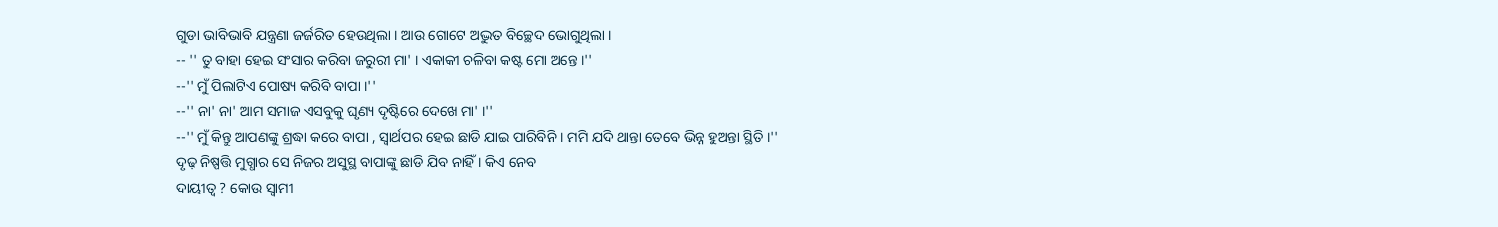ଗୁଡା ଭାବିଭାବି ଯନ୍ତ୍ରଣା ଜର୍ଜରିତ ହେଉଥିଲା । ଆଉ ଗୋଟେ ଅଦ୍ଭୁତ ବିଚ୍ଛେଦ ଭୋଗୁଥିଲା ।
-- '' ତୁ ବାହା ହେଇ ସଂସାର କରିବା ଜରୁରୀ ମା' । ଏକାକୀ ଚଳିବା କଷ୍ଟ ମୋ ଅନ୍ତେ ।''
--'' ମୁଁ ପିଲାଟିଏ ପୋଷ୍ୟ କରିବି ବାପା ।''
--'' ନା' ନା' ଆମ ସମାଜ ଏସବୁକୁ ଘୃଣ୍ୟ ଦୃଷ୍ଟିରେ ଦେଖେ ମା' ।''
--'' ମୁଁ କିନ୍ତୁ ଆପଣଙ୍କୁ ଶ୍ରଦ୍ଧା କରେ ବାପା , ସ୍ୱାର୍ଥପର ହେଇ ଛାଡି ଯାଇ ପାରିବିନି । ମମି ଯଦି ଥାନ୍ତା ତେବେ ଭିନ୍ନ ହୁଅନ୍ତା ସ୍ଥିତି ।''
ଦୃଢ଼ ନିଷ୍ପତ୍ତି ମୁଗ୍ଧାର ସେ ନିଜର ଅସୁସ୍ଥ ବାପାଙ୍କୁ ଛାଡି ଯିବ ନାହିଁ । କିଏ ନେବ
ଦାୟୀତ୍ୱ ? କୋଉ ସ୍ୱାମୀ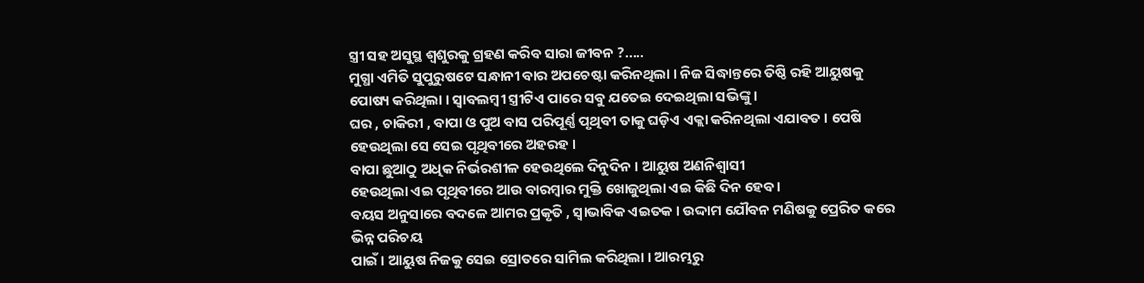ସ୍ତ୍ରୀ ସହ ଅସୁସ୍ଥ ଶ୍ୱଶୁରକୁ ଗ୍ରହଣ କରିବ ସାରା ଜୀବନ ?.....
ମୁଗ୍ଧା ଏମିତି ସୁପୁରୁଷଟେ ସନ୍ଧାନୀ ବାର ଅପଚେଷ୍ଟା କରିନଥିଲା । ନିଜ ସିଦ୍ଧାନ୍ତରେ ତିଷ୍ଠି ରହି ଆୟୁଷକୁ ପୋଷ୍ୟ କରିଥିଲା । ସ୍ୱାବଲମ୍ବୀ ସ୍ତ୍ରୀଟିଏ ପାରେ ସବୁ ଯତେଇ ଦେଇଥିଲା ସଭିଙ୍କୁ ।
ଘର , ଚାକିରୀ , ବାପା ଓ ପୁଅ ବାସ ପରିପୂର୍ଣ୍ଣ ପୃଥିବୀ ତାକୁ ଘଡ଼ିଏ ଏକ୍ଲା କରିନଥିଲା ଏଯାବତ । ପେଷି ହେଉଥିଲା ସେ ସେଇ ପୃଥିବୀରେ ଅହରହ ।
ବାପା ଛୁଆଠୁ ଅଧିକ ନିର୍ଭରଶୀଳ ହେଉଥିଲେ ଦିନୁଦିନ । ଆୟୁଷ ଅଣନିଶ୍ୱାସୀ
ହେଉଥିଲା ଏଇ ପୃଥିବୀରେ ଆଉ ବାରମ୍ବାର ମୁକ୍ତି ଖୋଜୁଥିଲା ଏଇ କିଛି ଦିନ ହେବ ।
ବୟସ ଅନୁସାରେ ବଦଳେ ଆମର ପ୍ରକୃତି , ସ୍ୱାଭାବିକ ଏଇତକ । ଉଦ୍ଦାମ ଯୌବନ ମଣିଷକୁ ପ୍ରେରିତ କରେ ଭିନ୍ନ ପରିଚୟ
ପାଇଁ । ଆୟୁଷ ନିଜକୁ ସେଇ ସ୍ରୋତରେ ସାମିଲ କରିଥିଲା । ଆରମ୍ଭରୁ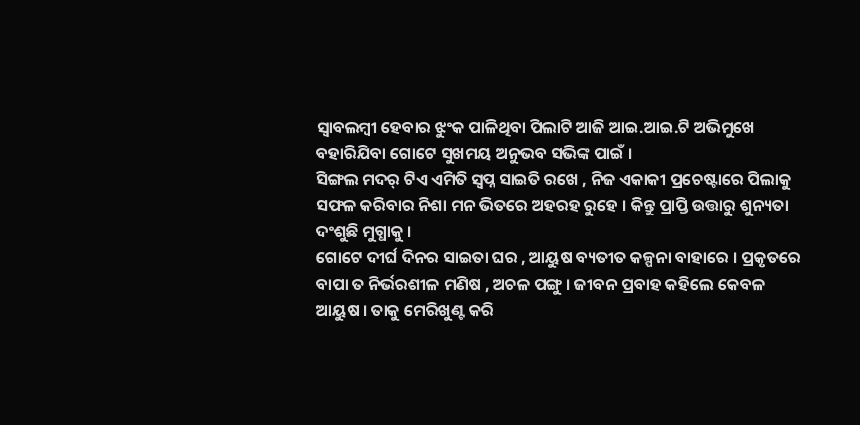ସ୍ୱାବଲମ୍ବୀ ହେବାର ଝୁଂକ ପାଳିଥିବା ପିଲାଟି ଆଜି ଆଇ.ଆଇ.ଟି ଅଭିମୁଖେ ବହାରିଯିବା ଗୋଟେ ସୁଖମୟ ଅନୁଭବ ସଭିଙ୍କ ପାଇଁ ।
ସିଙ୍ଗଲ ମଦର୍ ଟିଏ ଏମିତି ସ୍ୱପ୍ନ ସାଇତି ରଖେ , ନିଜ ଏକାକୀ ପ୍ରଚେଷ୍ଟାରେ ପିଲାକୁ ସଫଳ କରିବାର ନିଶା ମନ ଭିତରେ ଅହରହ ରୁହେ । କିନ୍ତୁ ପ୍ରାପ୍ତି ଉତ୍ତାରୁ ଶୁନ୍ୟତା ଦଂଶୁଛି ମୁଗ୍ଧାକୁ ।
ଗୋଟେ ଦୀର୍ଘ ଦିନର ସାଇତା ଘର , ଆୟୁଷ ବ୍ୟତୀତ କଳ୍ପନା ବାହାରେ । ପ୍ରକୃତରେ ବାପା ତ ନିର୍ଭରଶୀଳ ମଣିଷ , ଅଚଳ ପଙ୍ଗୁ । ଜୀବନ ପ୍ରବାହ କହିଲେ କେବଳ ଆୟୁଷ । ତାକୁ ମେରିଖୁଣ୍ଟ କରି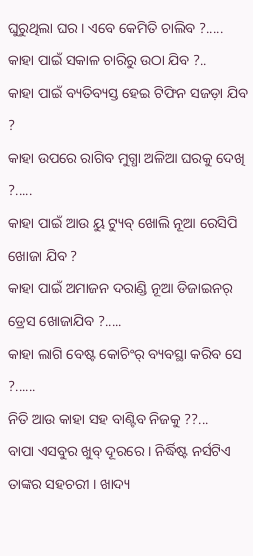ଘୁରୁଥିଲା ଘର । ଏବେ କେମିତି ଚାଲିବ ?.....
କାହା ପାଇଁ ସକାଳ ଚାରିରୁ ଉଠା ଯିବ ?..
କାହା ପାଇଁ ବ୍ୟତିବ୍ୟସ୍ତ ହେଇ ଟିଫିନ ସଜଡ଼ା ଯିବ ?
କାହା ଉପରେ ରାଗିବ ମୁଗ୍ଧା ଅଳିଆ ଘରକୁ ଦେଖି ?.....
କାହା ପାଇଁ ଆଉ ୟୁ ଟ୍ୟୁବ୍ ଖୋଲି ନୂଆ ରେସିପି ଖୋଜା ଯିବ ?
କାହା ପାଇଁ ଅମାଜନ ଦରାଣ୍ଡି ନୂଆ ଡିଜାଇନର୍ ଡ୍ରେସ ଖୋଜାଯିବ ?.....
କାହା ଲାଗି ବେଷ୍ଟ କୋଚିଂର୍ ବ୍ୟବସ୍ଥା କରିବ ସେ ?......
ନିତି ଆଉ କାହା ସହ ବାଣ୍ଟିବ ନିଜକୁ ??...
ବାପା ଏସବୁର ଖୁବ୍ ଦୂରରେ । ନିର୍ଦ୍ଧିଷ୍ଟ ନର୍ସଟିଏ ତାଙ୍କର ସହଚରୀ । ଖାଦ୍ୟ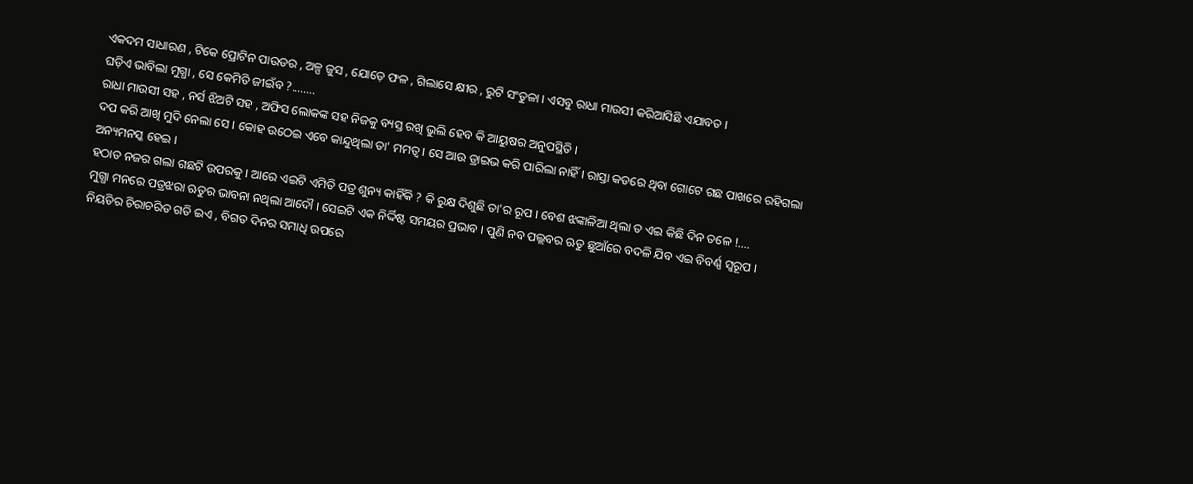ଏକଦମ ସାଧାରଣ , ଟିକେ ପ୍ରୋଟିନ ପାଉଡର , ଅଳ୍ପ ଜୁସ , ଯୋଡ଼େ ଫଳ , ଗିଲାସେ କ୍ଷୀର , ରୁଟି ସଂତୁଳା । ଏସବୁ ରାଧା ମାଉସୀ କରିଆସିଛି ଏଯାବତ ।
ଘଡ଼ିଏ ଭାବିଲା ମୁଗ୍ଧା , ସେ କେମିତି ଜୀଇଁବ ?........
ରାଧା ମାଉସୀ ସହ , ନର୍ସ ଝିଅଟି ସହ , ଅଫିସ ଲୋକଙ୍କ ସହ ନିଜକୁ ବ୍ୟସ୍ତ ରଖି ଭୁଲି ହେବ କି ଆୟୁଷର ଅନୁପସ୍ଥିତି ।
ଦପ କରି ଆଖି ମୁଦି ନେଲା ସେ । କୋହ ଉଠେଇ ଏବେ କାନ୍ଦୁଥିଲା ତା' ମମତ୍ୱ । ସେ ଆଉ ଡ୍ରାଇଭ କରି ପାରିଲା ନାହିଁ । ରାସ୍ତା କଡରେ ଥିବା ଗୋଟେ ଗଛ ପାଖରେ ରହିଗଲା ଅନ୍ୟମନସ୍କ ହେଇ ।
ହଠାତ ନଜର ଗଲା ଗଛଟି ଉପରକୁ । ଆରେ ଏଇଟି ଏମିତି ପତ୍ର ଶୁନ୍ୟ କାହିଁକି ? କି ରୁକ୍ଷ ଦିଶୁଛି ତା'ର ରୂପ । ବେଶ ଝଙ୍କାଳିଆ ଥିଲା ତ ଏଇ କିଛି ଦିନ ତଳେ !....
ମୁଗ୍ଧା ମନରେ ପତ୍ରଝରା ଋତୁର ଭାବନା ନଥିଲା ଆଦୌ । ସେଇଟି ଏକ ନିର୍ଦ୍ଦିଷ୍ଟ ସମୟର ପ୍ରଭାବ । ପୁଣି ନବ ପଲ୍ଲବର ଋତୁ ଛୁଆଁରେ ବଦଳି ଯିବ ଏଇ ବିବର୍ଣ୍ଣ ସ୍ୱରୂପ ।
ନିୟତିର ଚିରାଚରିତ ଗତି ଇଏ , ବିଗତ ଦିନର ସମାଧି ଉପରେ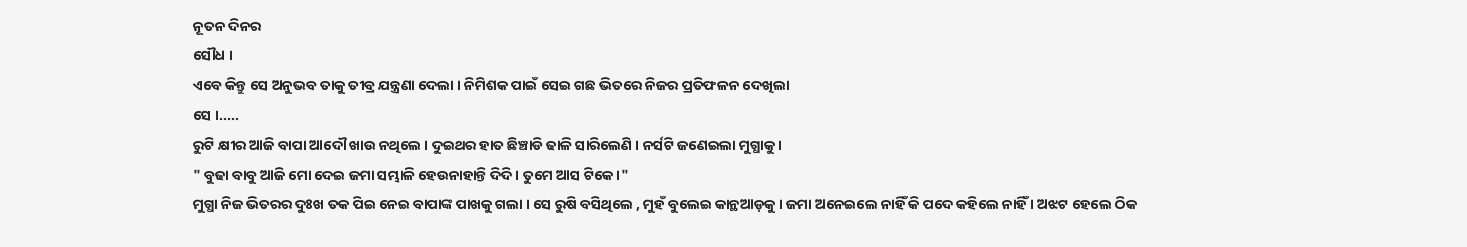ନୂତନ ଦିନର
ସୌଧ ।
ଏବେ କିନ୍ତୁ ସେ ଅନୁଭବ ତାକୁ ତୀବ୍ର ଯନ୍ତ୍ରଣା ଦେଲା । ନିମିଶକ ପାଇଁ ସେଇ ଗଛ ଭିତରେ ନିଜର ପ୍ରତିଫଳନ ଦେଖିଲା
ସେ ।.....
ରୁଟି କ୍ଷୀର ଆଜି ବାପା ଆଦୌ ଖାଉ ନଥିଲେ । ଦୁଇଥର ହାତ ଛିଞ୍ଚାଡି ଢାଳି ସାରିଲେଣି । ନର୍ସଟି ଜଣେଇଲା ମୁଗ୍ଧାକୁ ।
" ବୁଢା ବାବୁ ଆଜି ମୋ ଦେଇ ଜମା ସମ୍ଭାଳି ହେଉନାହାନ୍ତି ଦିଦି । ତୁମେ ଆସ ଟିକେ ।"
ମୁଗ୍ଧା ନିଜ ଭିତରର ଦୁଃଖ ତକ ପିଇ ନେଇ ବାପାଙ୍କ ପାଖକୁ ଗଲା । ସେ ରୁଷି ବସିଥିଲେ , ମୁହଁ ବୁଲେଇ କାନ୍ଥଆଡ଼କୁ । ଜମା ଅନେଇଲେ ନାହିଁ କି ପଦେ କହିଲେ ନାହିଁ । ଅଝଟ ହେଲେ ଠିକ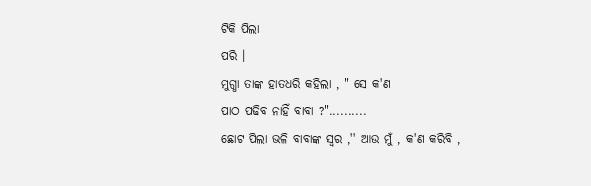ଟିକି ପିଲା
ପରି ।
ମୁଗ୍ଧା ତାଙ୍କ ହାତଧରି କହିଲା , " ସେ କ'ଣ
ପାଠ ପଢିବ ନାହିଁ ବାବା ?"..........
ଛୋଟ ପିଲା ଭଳି ବାବାଙ୍କ ସ୍ୱର ,'' ଆଉ ମୁଁ , କ'ଣ କରିବି ,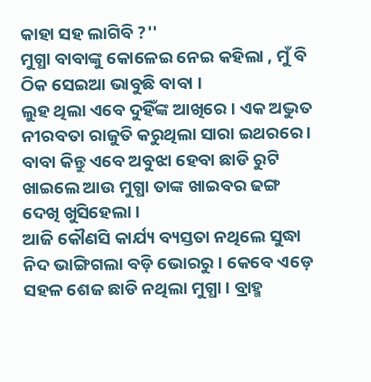କାହା ସହ ଲାଗିବି ?''
ମୁଗ୍ଧା ବାବାଙ୍କୁ କୋଳେଇ ନେଇ କହିଲା , ମୁଁ ବି ଠିକ ସେଇଆ ଭାବୁଛି ବାବା ।
ଲୁହ ଥିଲା ଏବେ ଦୁହିଁଙ୍କ ଆଖିରେ । ଏକ ଅଦ୍ଭୁତ ନୀରବତା ରାଜୁତି କରୁଥିଲା ସାରା ଇଥରରେ ।
ବାବା କିନ୍ତୁ ଏବେ ଅବୁଝା ହେବା ଛାଡି ରୁଟି ଖାଇଲେ ଆଉ ମୁଗ୍ଧା ତାଙ୍କ ଖାଇବର ଢଙ୍ଗ ଦେଖି ଖୁସିହେଲା ।
ଆଜି କୌଣସି କାର୍ଯ୍ୟ ବ୍ୟସ୍ତତା ନଥିଲେ ସୁଦ୍ଧା ନିଦ ଭାଙ୍ଗିଗଲା ବଡ଼ି ଭୋରରୁ । କେବେ ଏଡ଼େ ସହଳ ଶେଜ ଛାଡି ନଥିଲା ମୁଗ୍ଧା । ବ୍ରାହ୍ମ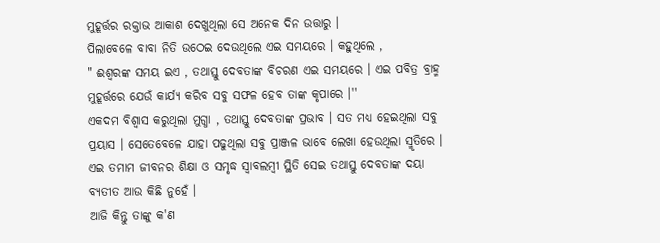ମୁହୂର୍ତ୍ତର ରକ୍ତାଭ ଆକାଶ ଦେଖୁଥିଲା ସେ ଅନେକ ଦିନ ଉତ୍ତାରୁ ।
ପିଲାବେଳେ ବାବା ନିତି ଉଠେଇ ଦେଉଥିଲେ ଏଇ ସମୟରେ । କହୁଥିଲେ ,
" ଈଶ୍ବରଙ୍କ ସମୟ ଇଏ , ତଥାସ୍ତୁ ଦେବତାଙ୍କ ବିଚରଣ ଏଇ ସମୟରେ । ଏଇ ପବିତ୍ର ବ୍ରାହ୍ମ ମୁହୂର୍ତ୍ତରେ ଯେଉଁ କାର୍ଯ୍ୟ କରିବ ସବୁ ସଫଳ ହେବ ତାଙ୍କ କୃପାରେ ।''
ଏକଦମ ବିଶ୍ୱାସ କରୁଥିଲା ମୁଗ୍ଧା , ତଥାସ୍ତୁ ଦେବତାଙ୍କ ପ୍ରଭାବ । ସତ ମଧ୍ୟ ହେଇଥିଲା ସବୁ ପ୍ରୟାସ । ସେତେବେଳେ ଯାହା ପଢୁଥିଲା ସବୁ ପ୍ରାଞ୍ଜଳ ଭାବେ ଲେଖା ହେଉଥିଲା ସ୍ମୃତିରେ । ଏଇ ତମାମ ଜୀବନର ଶିକ୍ଷା ଓ ସମୃଦ୍ଧ ସ୍ୱାବଲମ୍ବୀ ସ୍ଥିତି ସେଇ ତଥାସ୍ତୁ ଦେବତାଙ୍କ ଦୟା ବ୍ୟତୀତ ଆଉ କିଛି ନୁହେଁ ।
ଆଜି କିନ୍ତୁ ତାଙ୍କୁ କ'ଣ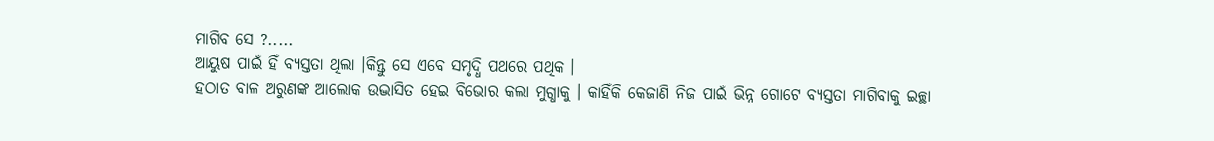ମାଗିବ ସେ ?.....
ଆୟୁଷ ପାଇଁ ହିଁ ବ୍ୟସ୍ତତା ଥିଲା ।କିନ୍ତୁ ସେ ଏବେ ସମୃଦ୍ଧି ପଥରେ ପଥିକ ।
ହଠାତ ବାଳ ଅରୁଣଙ୍କ ଆଲୋକ ଉଦ୍ଭାସିତ ହେଇ ବିଭୋର କଲା ମୁଗ୍ଧାକୁ । କାହିଁକି କେଜାଣି ନିଜ ପାଇଁ ଭିନ୍ନ ଗୋଟେ ବ୍ୟସ୍ତତା ମାଗିବାକୁ ଇଚ୍ଛା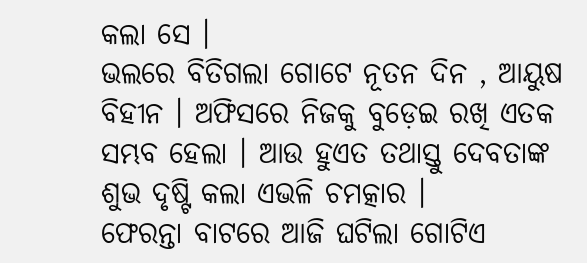କଲା ସେ ।
ଭଲରେ ବିତିଗଲା ଗୋଟେ ନୂତନ ଦିନ , ଆୟୁଷ ବିହୀନ । ଅଫିସରେ ନିଜକୁ ବୁଡ଼େଇ ରଖି ଏତକ ସମ୍ଭବ ହେଲା । ଆଉ ହୁଏତ ତଥାସ୍ତୁ ଦେବତାଙ୍କ ଶୁଭ ଦୃଷ୍ଟି କଲା ଏଭଳି ଚମତ୍କାର ।
ଫେରନ୍ତା ବାଟରେ ଆଜି ଘଟିଲା ଗୋଟିଏ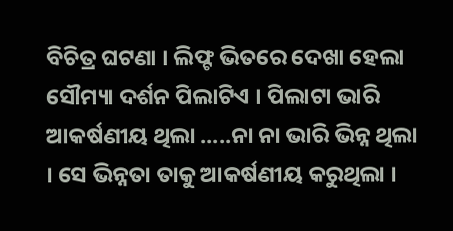ବିଚିତ୍ର ଘଟଣା । ଲିଫ୍ଟ ଭିତରେ ଦେଖା ହେଲା ସୌମ୍ୟା ଦର୍ଶନ ପିଲାଟିଏ । ପିଲାଟା ଭାରି ଆକର୍ଷଣୀୟ ଥିଲା .....ନା ନା ଭାରି ଭିନ୍ନ ଥିଲା । ସେ ଭିନ୍ନତା ତାକୁ ଆକର୍ଷଣୀୟ କରୁଥିଲା ।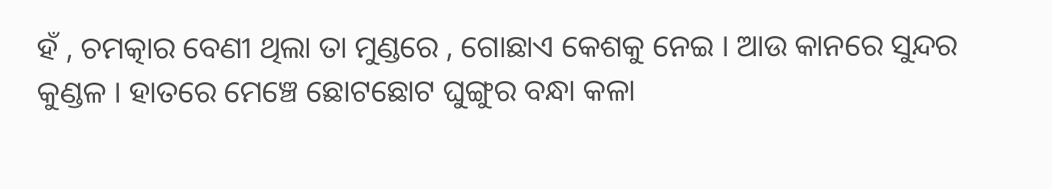ହଁ , ଚମତ୍କାର ବେଣୀ ଥିଲା ତା ମୁଣ୍ଡରେ , ଗୋଛାଏ କେଶକୁ ନେଇ । ଆଉ କାନରେ ସୁନ୍ଦର କୁଣ୍ଡଳ । ହାତରେ ମେଞ୍ଚେ ଛୋଟଛୋଟ ଘୁଙ୍ଗୁର ବନ୍ଧା କଳା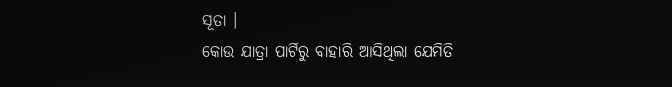ସୂତା ।
କୋଉ ଯାତ୍ରା ପାର୍ଟିରୁ ବାହାରି ଆସିଥିଲା ଯେମିତି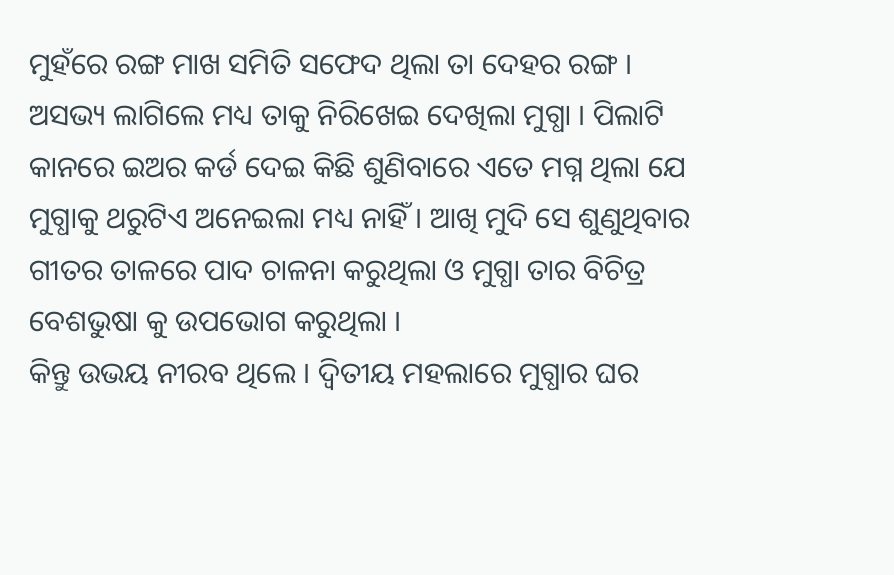ମୁହଁରେ ରଙ୍ଗ ମାଖ ସମିତି ସଫେଦ ଥିଲା ତା ଦେହର ରଙ୍ଗ । ଅସଭ୍ୟ ଲାଗିଲେ ମଧ୍ୟ ତାକୁ ନିରିଖେଇ ଦେଖିଲା ମୁଗ୍ଧା । ପିଲାଟି କାନରେ ଇଅର କର୍ଡ ଦେଇ କିଛି ଶୁଣିବାରେ ଏତେ ମଗ୍ନ ଥିଲା ଯେ ମୁଗ୍ଧାକୁ ଥରୁଟିଏ ଅନେଇଲା ମଧ୍ୟ ନାହିଁ । ଆଖି ମୁଦି ସେ ଶୁଣୁଥିବାର ଗୀତର ତାଳରେ ପାଦ ଚାଳନା କରୁଥିଲା ଓ ମୁଗ୍ଧା ତାର ବିଚିତ୍ର ବେଶଭୁଷା କୁ ଉପଭୋଗ କରୁଥିଲା ।
କିନ୍ତୁ ଉଭୟ ନୀରବ ଥିଲେ । ଦ୍ଵିତୀୟ ମହଲାରେ ମୁଗ୍ଧାର ଘର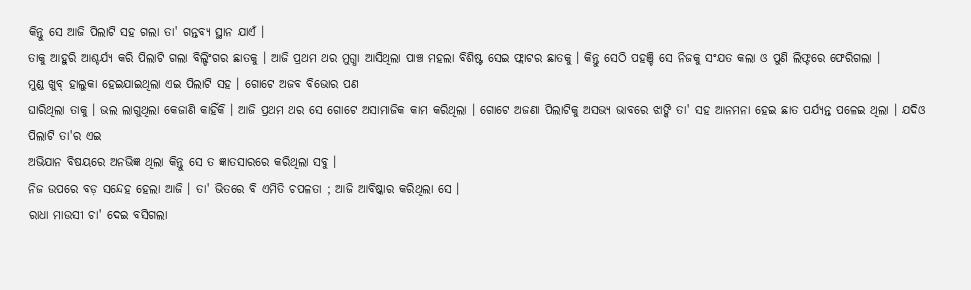କିନ୍ତୁ ସେ ଆଜି ପିଲାଟି ସହ ଗଲା ତା' ଗନ୍ତବ୍ୟ ସ୍ଥାନ ଯାଏଁ ।
ତାକୁ ଆହୁରି ଆଶ୍ଚର୍ଯ୍ୟ କରି ପିଲାଟି ଗଲା ବିଲ୍ଡିଂଗର ଛାତକୁ । ଆଜି ପ୍ରଥମ ଥର ମୁଗ୍ଧା ଆସିଥିଲା ପାଞ୍ଚ ମହଲା ବିଶିଷ୍ଟ ସେଇ ଫ୍ଲାଟର ଛାତକୁ । କିନ୍ତୁ ସେଠି ପହଞ୍ଚି ସେ ନିଜକୁ ସଂଯତ କଲା ଓ ପୁଣି ଲିଫ୍ଟରେ ଫେରିଗଲା ।
ମୁଣ୍ଡ ଖୁବ୍ ହାଲୁକା ହେଇଯାଇଥିଲା ଏଇ ପିଲାଟି ସହ । ଗୋଟେ ଅଜବ ବିଭୋର ପଣ
ଘାରିଥିଲା ତାକୁ । ଭଲ ଲାଗୁଥିଲା କେଜାଣି କାହିଁକି । ଆଜି ପ୍ରଥମ ଥର ସେ ଗୋଟେ ଅସାମାଜିକ କାମ କରିଥିଲା । ଗୋଟେ ଅଜଣା ପିଲାଟିକୁ ଅସଭ୍ୟ ଭାବରେ ଝାଙ୍କି ତା' ସହ ଆନମନା ହେଇ ଛାତ ପର୍ଯ୍ୟନ୍ତ ପଳେଇ ଥିଲା । ଯଦିଓ ପିଲାଟି ତା'ର ଏଇ
ଅଭିଯାନ ବିଷୟରେ ଅନଭିଜ୍ଞ ଥିଲା କିନ୍ତୁ ସେ ତ ଜ୍ଞାତସାରରେ କରିଥିଲା ସବୁ ।
ନିଜ ଉପରେ ବଡ଼ ସନ୍ଦେହ ହେଲା ଆଜି । ତା' ଭିତରେ ବି ଏମିତି ଚପଳତା ; ଆଜି ଆବିଷ୍କାର କରିଥିଲା ସେ ।
ରାଧା ମାଉସୀ ଚା' ଦେଇ ବସିଗଲା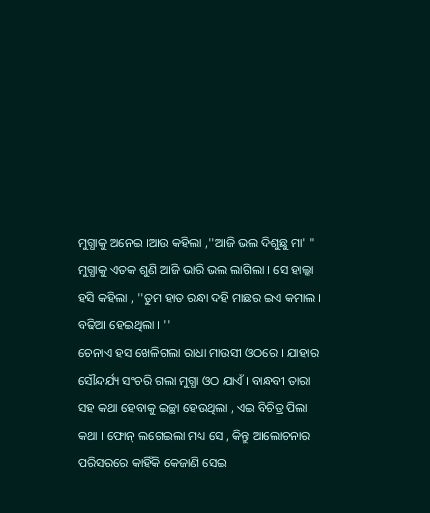ମୁଗ୍ଧାକୁ ଅନେଇ ।ଆଉ କହିଲା ,''ଆଜି ଭଲ ଦିଶୁଛୁ ମା' "
ମୁଗ୍ଧାକୁ ଏତକ ଶୁଣି ଆଜି ଭାରି ଭଲ ଲାଗିଲା । ସେ ହାଲ୍କା ହସି କହିଲା , ''ତୁମ ହାତ ରନ୍ଧା ଦହି ମାଛର ଇଏ କମାଲ । ବଢିଆ ହେଇଥିଲା । ''
ଚେନାଏ ହସ ଖେଳିଗଲା ରାଧା ମାଉସୀ ଓଠରେ । ଯାହାର ସୌନ୍ଦର୍ଯ୍ୟ ସଂଚରି ଗଲା ମୁଗ୍ଧା ଓଠ ଯାଏଁ । ବାନ୍ଧବୀ ତାରା ସହ କଥା ହେବାକୁ ଇଚ୍ଛା ହେଉଥିଲା , ଏଇ ବିଚିତ୍ର ପିଲା କଥା । ଫୋନ୍ ଲଗେଇଲା ମଧ୍ୟ ସେ , କିନ୍ତୁ ଆଲୋଚନାର ପରିସରରେ କାହିଁକି କେଜାଣି ସେଇ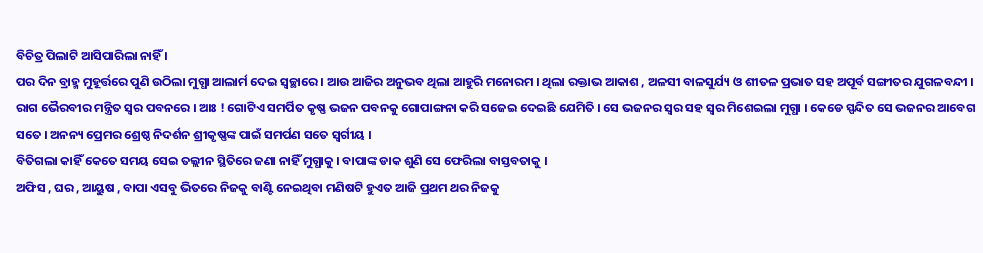ବିଚିତ୍ର ପିଲାଟି ଆସିପାରିଲା ନାହିଁ ।
ପର ଦିନ ବ୍ରାହ୍ମ ମୁହୂର୍ତ୍ତରେ ପୁଣି ଉଠିଲା ମୁଗ୍ଧା ଆଲାର୍ମ ଦେଇ ସ୍ୱଚ୍ଛାରେ । ଆଉ ଆଜିର ଅନୁଭବ ଥିଲା ଆହୁରି ମନୋରମ । ଥିଲା ରକ୍ତାଭ ଆକାଶ , ଅଳସୀ ବାଳସୁର୍ଯ୍ୟ ଓ ଶୀତଳ ପ୍ରଭାତ ସହ ଅପୂର୍ବ ସଙ୍ଗୀତର ଯୁଗଳବନ୍ଦୀ ।
ରାଗ ଭୈରବୀର ମନ୍ତ୍ରିତ ସ୍ୱର ପବନରେ । ଆଃ ! ଗୋଟିଏ ସମର୍ପିତ କୃଷ୍ଣ ଭଜନ ପବନକୁ ଗୋପାଙ୍ଗନା କରି ସଜେଇ ଦେଇଛି ଯେମିତି । ସେ ଭଜନର ସ୍ୱର ସହ ସ୍ୱର ମିଶେଇଲା ମୁଗ୍ଧା । କେଡେ ସ୍ପନ୍ଦିତ ସେ ଭଜନର ଆବେଗ ସତେ । ଅନନ୍ୟ ପ୍ରେମର ଶ୍ରେଷ୍ଠ ନିଦର୍ଶନ ଶ୍ରୀକୃଷ୍ଣଙ୍କ ପାଇଁ ସମର୍ପଣ ସତେ ସ୍ୱର୍ଗୀୟ ।
ବିତିଗଲା କାହିଁ କେତେ ସମୟ ସେଇ ତଲ୍ଲୀନ ସ୍ଥିତିରେ ଜଣା ନାହିଁ ମୁଗ୍ଧାକୁ । ବାପାଙ୍କ ଡାକ ଶୁଣି ସେ ଫେରିଲା ବାସ୍ତବତାକୁ ।
ଅଫିସ , ଘର , ଆୟୁଷ , ବାପା ଏସବୁ ଭିତରେ ନିଜକୁ ବାଣ୍ଟି ନେଇଥିବା ମଣିଷଟି ହୁଏତ ଆଜି ପ୍ରଥମ ଥର ନିଜକୁ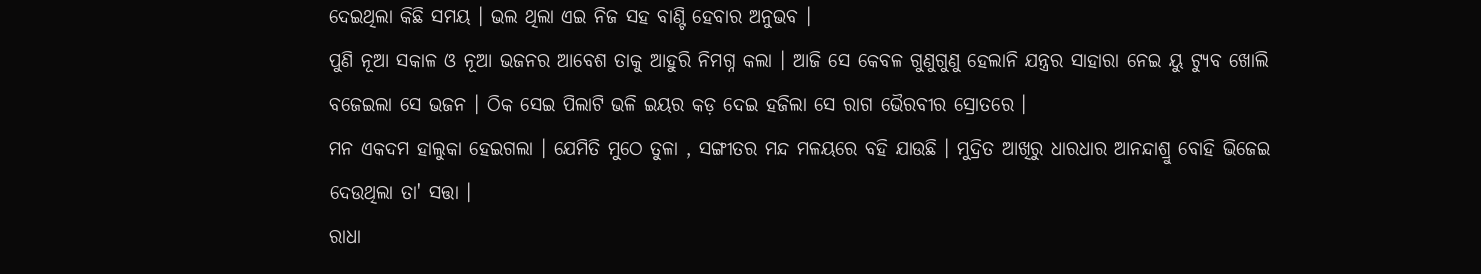ଦେଇଥିଲା କିଛି ସମୟ । ଭଲ ଥିଲା ଏଇ ନିଜ ସହ ବାଣ୍ଟି ହେବାର ଅନୁଭବ ।
ପୁଣି ନୂଆ ସକାଳ ଓ ନୂଆ ଭଜନର ଆବେଶ ତାକୁ ଆହୁରି ନିମଗ୍ନ କଲା । ଆଜି ସେ କେବଳ ଗୁଣୁଗୁଣୁ ହେଲାନି ଯନ୍ତ୍ରର ସାହାରା ନେଇ ୟୁ ଟ୍ୟୁବ ଖୋଲି ବଜେଇଲା ସେ ଭଜନ । ଠିକ ସେଇ ପିଲାଟି ଭଳି ଇୟର କଡ଼ ଦେଇ ହଜିଲା ସେ ରାଗ ଭୈରବୀର ସ୍ରୋତରେ ।
ମନ ଏକଦମ ହାଲୁକା ହେଇଗଲା । ଯେମିତି ମୁଠେ ତୁଳା , ସଙ୍ଗୀତର ମନ୍ଦ ମଳୟରେ ବହି ଯାଉଛି । ମୁଦ୍ରିତ ଆଖିରୁ ଧାରଧାର ଆନନ୍ଦାଶ୍ରୁ ବୋହି ଭିଜେଇ ଦେଉଥିଲା ତା' ସତ୍ତା ।
ରାଧା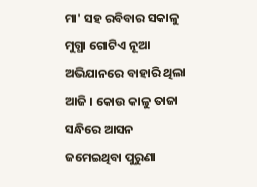ମା' ସହ ରବିବାର ସକାଳୁ ମୁଗ୍ଧା ଗୋଟିଏ ନୂଆ ଅଭିଯାନରେ ବାହାରି ଥିଲା ଆଜି । କୋଉ କାଳୁ ତାଜା ସନ୍ଧିରେ ଆସନ ଜମେଇଥିବା ପୁରୁଣା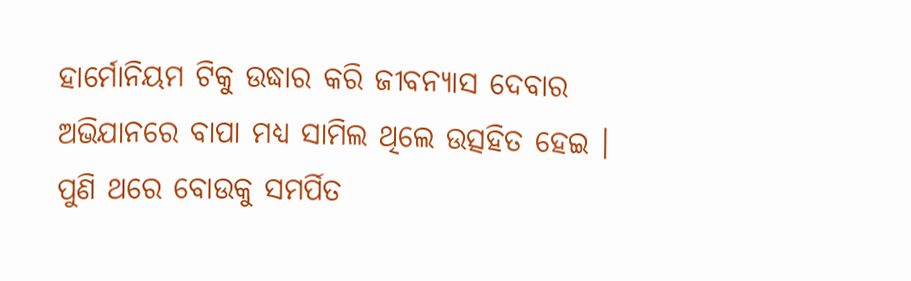ହାର୍ମୋନିୟମ ଟିକୁ ଉଦ୍ଧାର କରି ଜୀବନ୍ୟାସ ଦେବାର ଅଭିଯାନରେ ବାପା ମଧ୍ୟ ସାମିଲ ଥିଲେ ଉତ୍ସହିତ ହେଇ । ପୁଣି ଥରେ ବୋଉକୁ ସମର୍ପିତ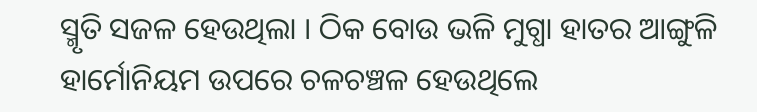ସ୍ମୃତି ସଜଳ ହେଉଥିଲା । ଠିକ ବୋଉ ଭଳି ମୁଗ୍ଧା ହାତର ଆଙ୍ଗୁଳି ହାର୍ମୋନିୟମ ଉପରେ ଚଳଚଞ୍ଚଳ ହେଉଥିଲେ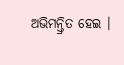ଅଭିମନ୍ତ୍ରିତ ହେଇ ।